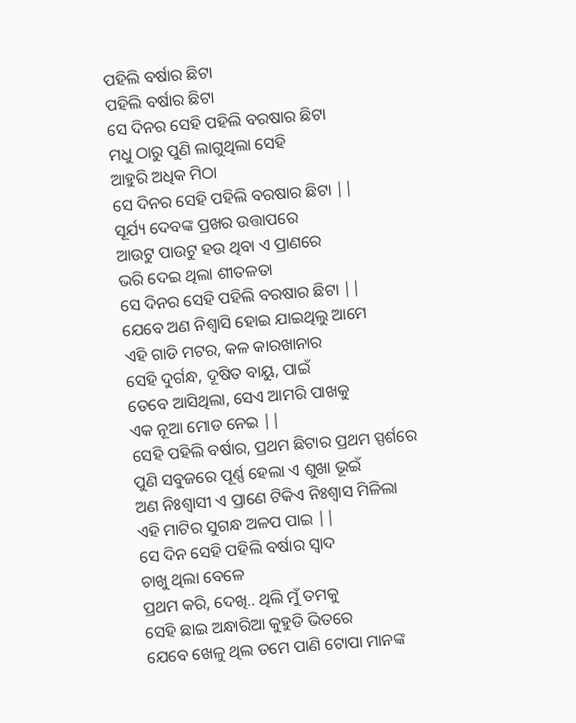ପହିଲି ବର୍ଷାର ଛିଟା
ପହିଲି ବର୍ଷାର ଛିଟା
ସେ ଦିନର ସେହି ପହିଲି ବରଷାର ଛିଟା
ମଧୁ ଠାରୁ ପୁଣି ଲାଗୁଥିଲା ସେହି
ଆହୁରି ଅଧିକ ମିଠା
ସେ ଦିନର ସେହି ପହିଲି ବରଷାର ଛିଟା ||
ସୂର୍ଯ୍ୟ ଦେବଙ୍କ ପ୍ରଖର ଉତ୍ତାପରେ
ଆଉଟୁ ପାଉଟୁ ହଉ ଥିବା ଏ ପ୍ରାଣରେ
ଭରି ଦେଇ ଥିଲା ଶୀତଳତା
ସେ ଦିନର ସେହି ପହିଲି ବରଷାର ଛିଟା ||
ଯେବେ ଅଣ ନିଶ୍ୱାସି ହୋଇ ଯାଇଥିଲୁ ଆମେ
ଏହି ଗାଡି ମଟର, କଳ କାରଖାନାର
ସେହି ଦୁର୍ଗନ୍ଧ, ଦୂଷିତ ବାୟୁ, ପାଇଁ
ତେବେ ଆସିଥିଲା, ସେଏ ଆମରି ପାଖକୁ
ଏକ ନୂଆ ମୋଡ ନେଇ ||
ସେହି ପହିଲି ବର୍ଷାର, ପ୍ରଥମ ଛିଟାର ପ୍ରଥମ ସ୍ପର୍ଶରେ
ପୁଣି ସବୁଜରେ ପୂର୍ଣ୍ଣ ହେଲା ଏ ଶୁଖା ଭୂଇଁ
ଅଣ ନିଃଶ୍ୱାସୀ ଏ ପ୍ରାଣେ ଟିକିଏ ନିଃଶ୍ୱାସ ମିଳିଲା
ଏହି ମାଟିର ସୁଗନ୍ଧ ଅଳପ ପାଇ ||
ସେ ଦିନ ସେହି ପହିଲି ବର୍ଷାର ସ୍ୱାଦ
ଚାଖୁ ଥିଲା ବେଳେ
ପ୍ରଥମ କରି, ଦେଖି.. ଥିଲି ମୁଁ ତମକୁ
ସେହି ଛାଇ ଅନ୍ଧାରିଆ କୁହୁଡି ଭିତରେ
ଯେବେ ଖେଳୁ ଥିଲ ତମେ ପାଣି ଟୋପା ମାନଙ୍କ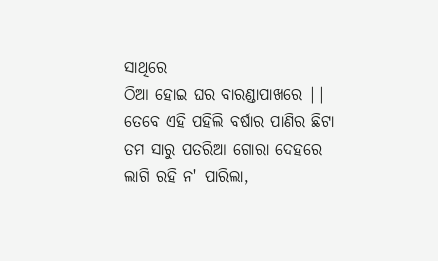ସାଥିରେ
ଠିଆ ହୋଇ ଘର ବାରଣ୍ଡାପାଖରେ ||
ତେବେ ଏହି ପହିଲି ବର୍ଷାର ପାଣିର ଛିଟା
ତମ ସାରୁ ପତରିଆ ଗୋରା ଦେହରେ
ଲାଗି ରହି ନ' ପାରିଲା,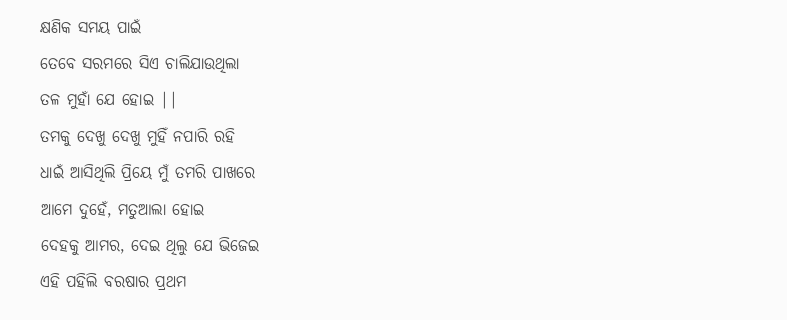କ୍ଷଣିକ ସମୟ ପାଇଁ
ତେବେ ସରମରେ ସିଏ ଚାଲିଯାଉଥିଲା
ତଳ ମୁହାଁ ଯେ ହୋଇ ||
ତମକୁ ଦେଖୁ ଦେଖୁ ମୁହିଁ ନପାରି ରହି
ଧାଇଁ ଆସିଥିଲି ପ୍ରିୟେ ମୁଁ ତମରି ପାଖରେ
ଆମେ ଦୁହେଁ, ମତୁଆଲା ହୋଇ
ଦେହକୁ ଆମର, ଦେଇ ଥିଲୁ ଯେ ଭିଜେଇ
ଏହି ପହିଲି ବରଷାର ପ୍ରଥମ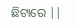ଛିଟାରେ ||